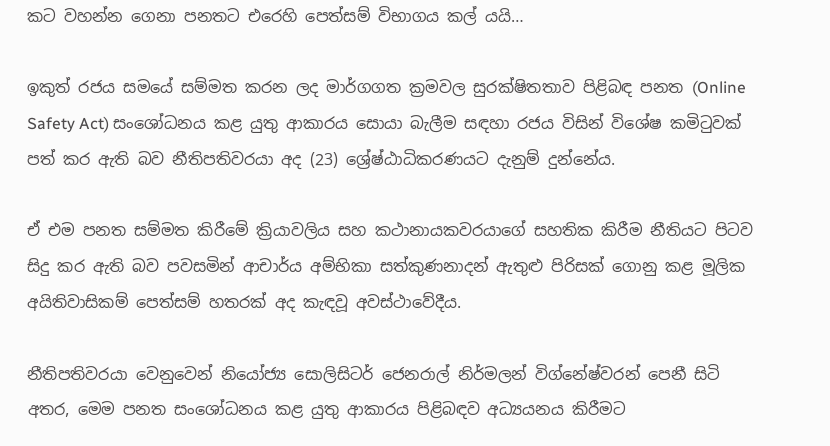කට වහන්න ගෙනා පනතට එරෙහි පෙත්සම් විභාගය කල් යයි…

ඉකුත් රජය සමයේ සම්මත කරන ලද මාර්ගගත ක්‍රමවල සුරක්ෂිතතාව පිළිබඳ පනත (Online Safety Act) සංශෝධනය කළ යුතු ආකාරය සොයා බැලීම සඳහා රජය විසින් විශේෂ කමිටුවක් පත් කර ඇති බව නීතිපතිවරයා අද (23) ශ්‍රේෂ්ඨාධිකරණයට දැනුම් දුන්නේය.

ඒ එම පනත සම්මත කිරීමේ ක්‍රියාවලිය සහ කථානායකවරයාගේ සහතික කිරීම නීතියට පිටව සිදු කර ඇති බව පවසමින් ආචාර්ය අම්භිකා සත්කුණනාදන් ඇතුළු පිරිසක් ගොනු කළ මූලික අයිතිවාසිකම් පෙත්සම් හතරක් අද කැඳවූ අවස්ථාවේදීය.

නීතිපතිවරයා වෙනුවෙන් නියෝජ්‍ය සොලිසිටර් ජෙනරාල් නිර්මලන් විග්නේෂ්වරන් පෙනී සිටි අතර, මෙම පනත සංශෝධනය කළ යුතු ආකාරය පිළිබඳව අධ්‍යයනය කිරීමට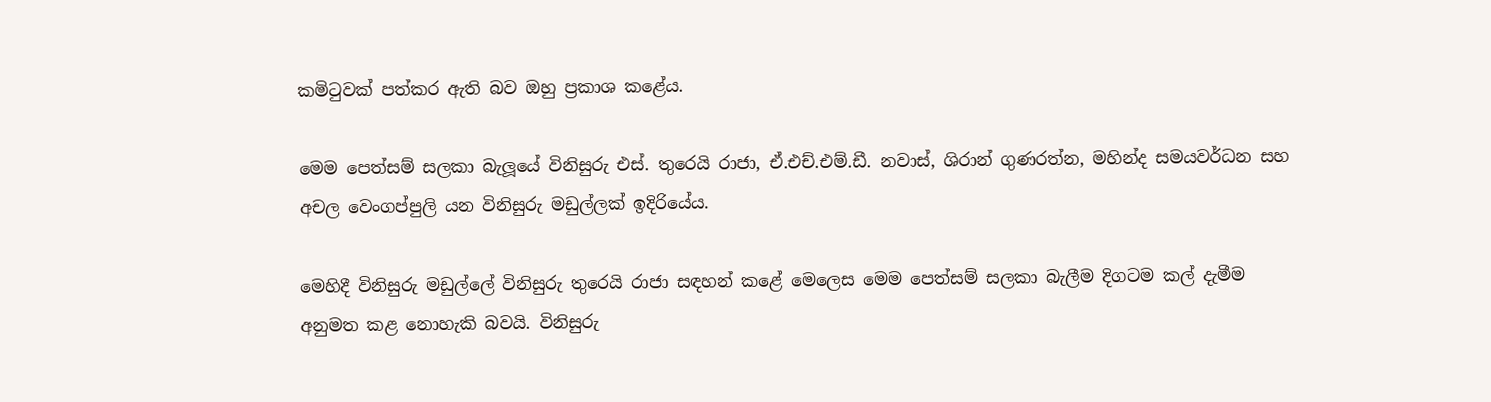කමිටුවක් පත්කර ඇති බව ඔහු ප්‍රකාශ කළේය.

මෙම පෙත්සම් සලකා බැලූයේ විනිසුරු එස්. තුරෙයි රාජා, ඒ.එච්.එම්.ඩී. නවාස්, ශිරාන් ගුණරත්න, මහින්ද සමයවර්ධන සහ අචල වෙංගප්පුලි යන විනිසුරු මඩුල්ලක් ඉදිරියේය.

මෙහිදී විනිසුරු මඩුල්ලේ විනිසුරු තුරෙයි රාජා සඳහන් කළේ මෙලෙස මෙම පෙත්සම් සලකා බැලීම දිගටම කල් දැමීම අනුමත කළ නොහැකි බවයි. විනිසුරු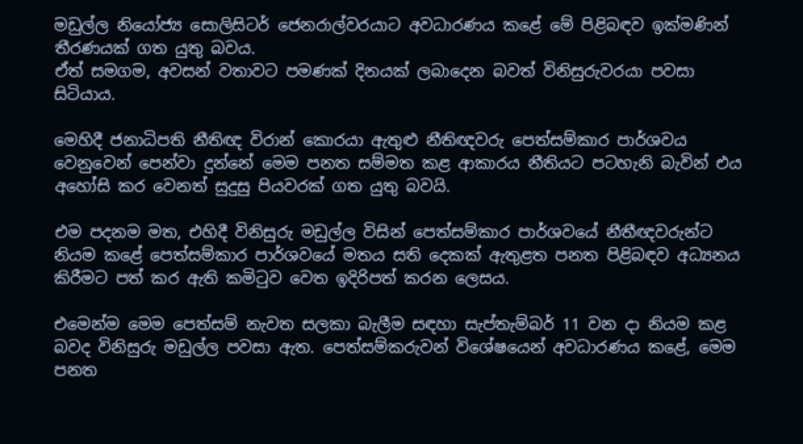මඩුල්ල නියෝජ්‍ය සොලිසිටර් ජෙනරාල්වරයාට අවධාරණය කළේ මේ පිළිබඳව ඉක්මණින් තීරණයක් ගත යුතු බවය.
ඒත් සමගම, අවසන් වතාවට පමණක් දිනයක් ලබාදෙන බවත් විනිසුරුවරයා පවසා සිටියාය.

මෙහිදී ජනාධිපති නීතිඥ විරාන් කොරයා ඇතුළු නීතිඥවරු පෙත්සම්කාර පාර්ශවය වෙනුවෙන් පෙන්වා දුන්නේ මෙම පනත සම්මත කළ ආකාරය නීතියට පටහැනි බැවින් එය අහෝසි කර වෙනත් සුදුසු පියවරක් ගත යුතු බවයි.

එම පදනම මත, එහිදී විනිසුරු මඩුල්ල විසින් පෙත්සම්කාර පාර්ශවයේ නීතීඥවරුන්ට නියම කළේ පෙත්සම්කාර පාර්ශවයේ මතය සති දෙකක් ඇතුළත පනත පිළිබඳව අධ්‍යනය කිරීමට පත් කර ඇති කමිටුව වෙත ඉදිරිපත් කරන ලෙසය.

එමෙන්ම මෙම පෙත්සම් නැවත සලකා බැලීම සඳහා සැප්තැම්බර් 11 වන දා නියම කළ බවද විනිසුරු මඩුල්ල පවසා ඇත. පෙත්සම්කරුවන් විශේෂයෙන් අවධාරණය කළේ, මෙම පනත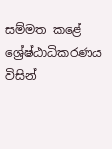සම්මත කළේ ශ්‍රේෂ්ඨාධිකරණය විසින්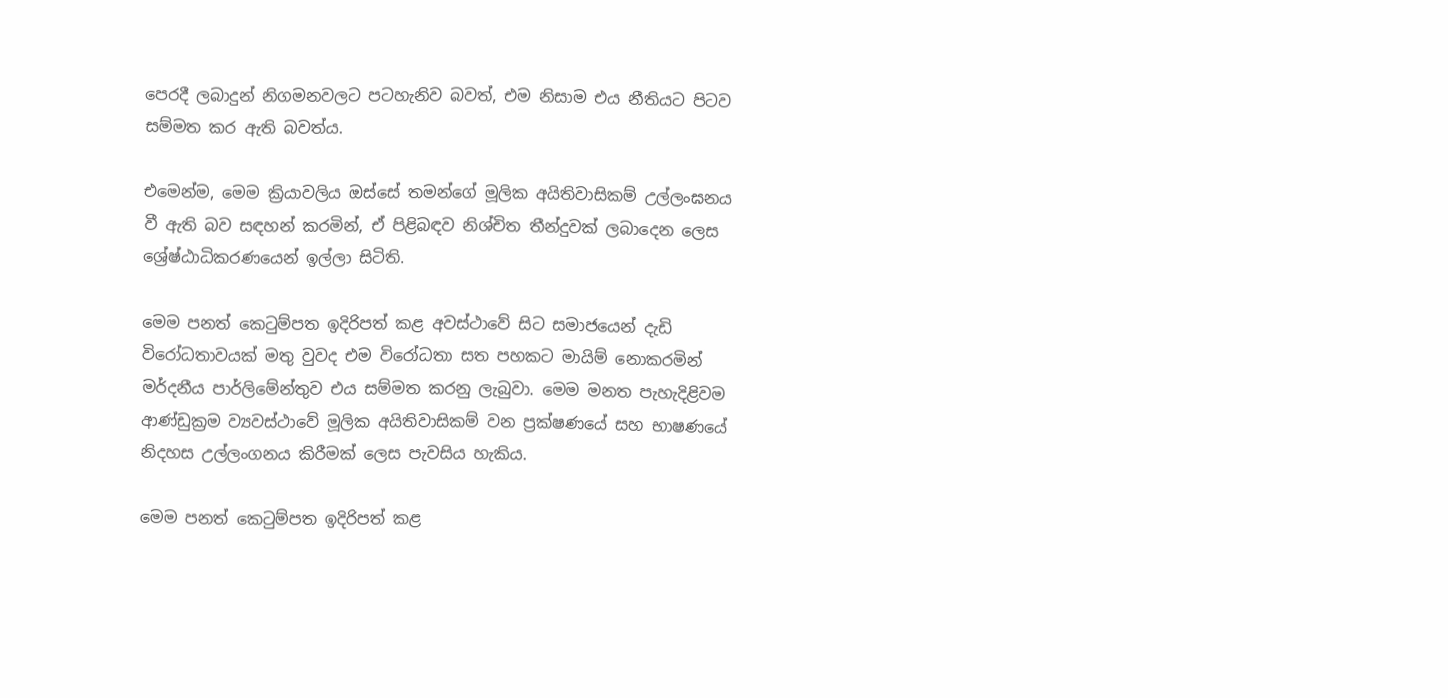පෙරදී ලබාදුන් නිගමනවලට පටහැනිව බවත්, එම නිසාම එය නීතියට පිටව සම්මත කර ඇති බවත්ය.

එමෙන්ම, මෙම ක්‍රියාවලිය ඔස්සේ තමන්ගේ මූලික අයිතිවාසිකම් උල්ලංඝනය වී ඇති බව සඳහන් කරමින්, ඒ පිළිබඳව නිශ්චිත තීන්දුවක් ලබාදෙන ලෙස ශ්‍රේෂ්ඨාධිකරණයෙන් ඉල්ලා සිටිති.

මෙම පනත් කෙටුම්පත ඉදිරිපත් කළ අවස්ථාවේ සිට සමාජයෙන් දැඩි විරෝධතාවයක් මතු වුවද එම විරෝධතා සත පහකට මායිම් නොකරමින් මර්දනීය පාර්ලිමේන්තුව එය සම්මත කරනු ලැබුවා. මෙම මනත පැහැදිළිවම ආණ්ඩුක්‍රම ව්‍යවස්ථාවේ මූලික අයිතිවාසිකම් වන ප්‍රක්ෂණයේ සහ භාෂණයේ නිදහස උල්ලංගනය කිරීමක් ලෙස පැවසිය හැකිය.

මෙම පනත් කෙටුම්පත ඉදිරිපත් කළ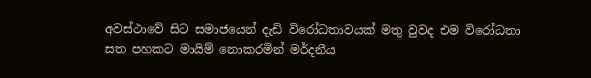අවස්ථාවේ සිට සමාජයෙන් දැඩි විරෝධතාවයක් මතු වුවද එම විරෝධතා සත පහකට මායිම් නොකරමින් මර්දනීය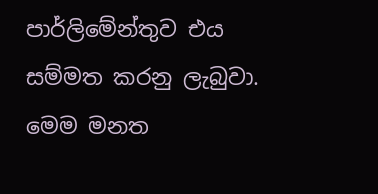පාර්ලිමේන්තුව එය සම්මත කරනු ලැබුවා. මෙම මනත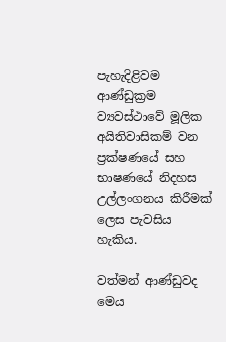පැහැදිළිවම ආණ්ඩුක්‍රම ව්‍යවස්ථාවේ මූලික අයිතිවාසිකම් වන ප්‍රක්ෂණයේ සහ භාෂණයේ නිදහස උල්ලංගනය කිරීමක් ලෙස පැවසිය හැකිය.

වත්මන් ආණ්ඩුවද මෙය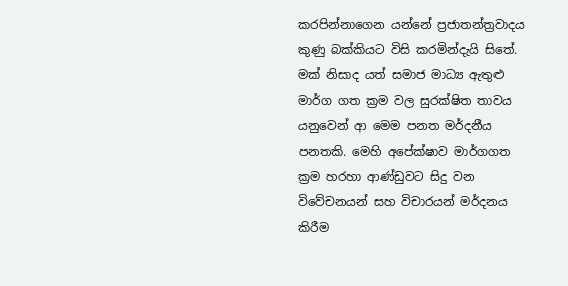කරපින්නාගෙන යන්නේ ප්‍රජාතන්ත්‍රවාදය කුණු බක්කියට විසි කරමින්දැයි සිතේ. මක් නිසාද යත් සමාජ මාධ්‍ය ඇතුළු මාර්ග ගත ක්‍රම වල සුරක්ෂිත තාවය යනුවෙන් ආ මෙම පනත මර්දනීය පනතකි. මෙහි අපේක්ෂාව මාර්ගගත ක්‍රම හරහා ආණ්ඩුවට සිදු වන විවේචනයන් සහ විචාරයන් මර්දනය කිරීම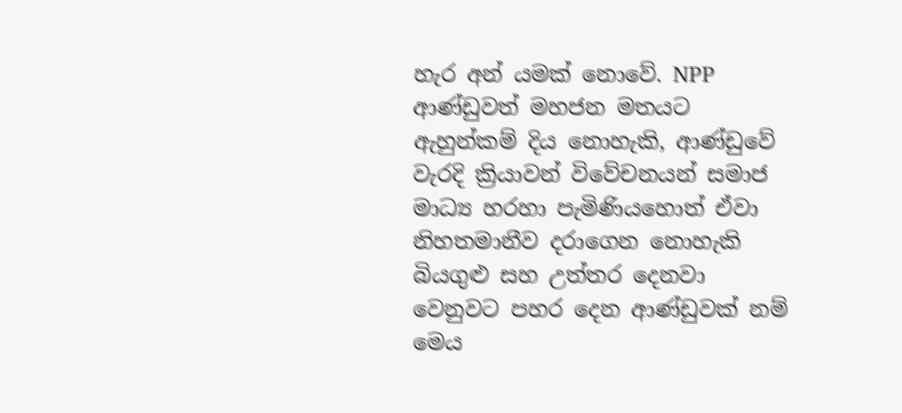හැර අන් යමක් නොවේ. NPP ආණ්ඩුවත් මහජන මතයට ඇහුන්කම් දිය නොහැකි, ආණ්ඩුවේ වැරදි ක්‍රියාවන් විවේචනයන් සමාජ මාධ්‍ය හරහා පැමිණියහොත් ඒවා නිහතමානීව දරාගෙන නොහැකි බියගුළු සහ උත්තර දෙනවා වෙනුවට පහර දෙන ආණ්ඩුවක් නම් මෙය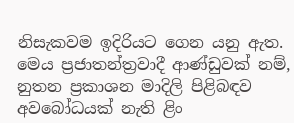නිසැකවම ඉදිරියට ගෙන යනු ඇත. මෙය ප්‍රජාතන්ත්‍රවාදී ආණ්ඩුවක් නම්, නුතන ප්‍රකාශන මාදිලි පිළිබඳව අවබෝධයක් නැති ළිං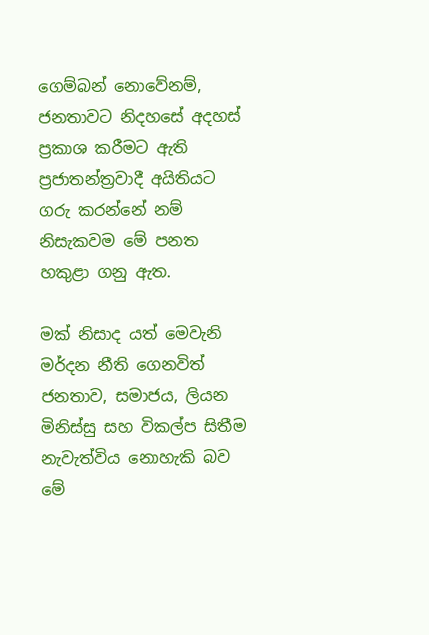ගෙම්බන් නොවේනම්, ජනතාවට නිදහසේ අදහස් ප්‍රකාශ කරීමට ඇති ප්‍රජාතන්ත්‍රවාදී අයිතියට ගරු කරන්නේ නම් නිසැකවම මේ පනත හකුළා ගනු ඇත.

මක් නිසාද යත් මෙවැනි මර්දන නීති ගෙනවිත් ජනතාව, සමාජය, ලියන මිනිස්සු සහ විකල්ප සිතීම නැවැත්විය නොහැකි බව මේ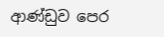ආණ්ඩුව පෙර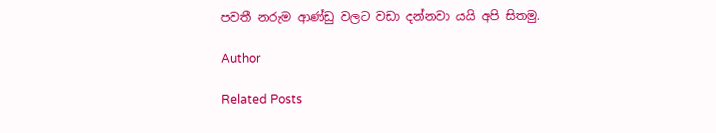පවතී නරුම ආණ්ඩු වලට වඩා දන්නවා යයි අපි සිතමු.

Author

Related Posts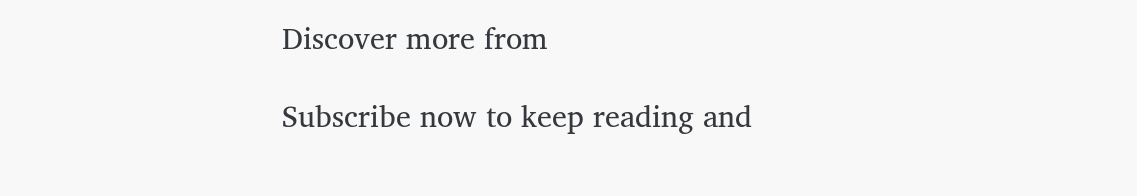Discover more from

Subscribe now to keep reading and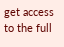get access to the full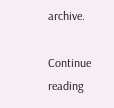archive.

Continue reading